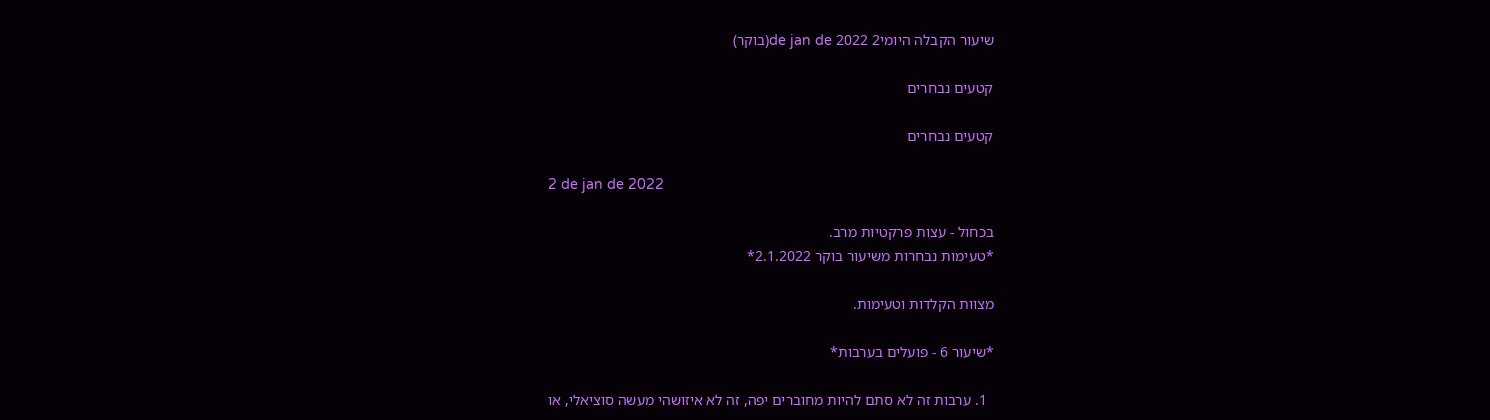שיעור הקבלה היומי2 de jan de 2022(בוקר)

קטעים נבחרים

קטעים נבחרים

2 de jan de 2022

בכחול - עצות פרקטיות מרב.
*טעימות נבחרות משיעור בוקר 2.1.2022*

מצוות הקלדות וטעימות.

*שיעור 6 - פועלים בערבות*

  1. ערבות זה לא סתם להיות מחוברים יפה, זה לא איזושהי מעשה סוציאלי, או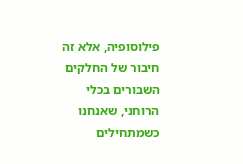פילוסופיה, אלא זה חיבור של החלקים השבורים בכלי הרוחני, שאנחנו כשמתחילים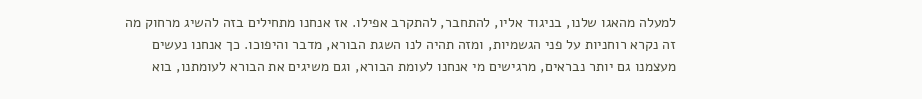למעלה מהאגו שלנו, בניגוד אליו, להתחבר, להתקרב אפילו. אז אנחנו מתחילים בזה להשיג מרחוק מה זה נקרא רוחניות על פני הגשמיות, ומזה תהיה לנו השגת הבורא, מדבר והיפוכו. כך אנחנו נעשים מעצמנו גם יותר נבראים, מרגישים מי אנחנו לעומת הבורא, וגם משיגים את הבורא לעומתנו, בוא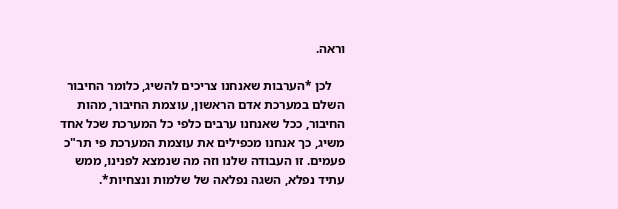וראה.

    לכן *הערבות שאנחנו צריכים להשיג, כלומר החיבור השלם במערכת אדם הראשון, עוצמת החיבור, מהות החיבור, ככל שאנחנו ערבים כלפי כל המערכת שכל אחד משיג, כך אנחנו מכפילים את עוצמת המערכת פי תר"כ פעמים. זו העבודה שלנו וזה מה שנמצא לפנינו, ממש עתיד נפלא, השגה נפלאה של שלמות ונצחיות*.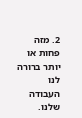2. מזה פחות או יותר ברורה לנו העבודה שלנו.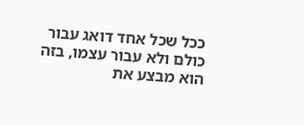ככל שכל אחד דואג עבור כולם ולא עבור עצמו, בזה הוא מבצע את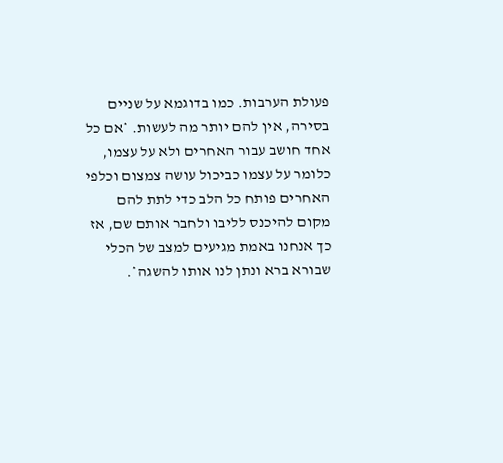פעולת הערבות. כמו בדוגמא על שניים בסירה, אין להם יותר מה לעשות. *אם כל אחד חושב עבור האחרים ולא על עצמו, כלומר על עצמו כביכול עושה צמצום וכלפי האחרים פותח כל הלב כדי לתת להם מקום להיכנס לליבו ולחבר אותם שם, אז כך אנחנו באמת מגיעים למצב של הכלי שבורא ברא ונתן לנו אותו להשגה*.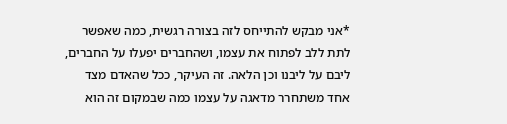*אני מבקש להתייחס לזה בצורה רגשית, כמה שאפשר לתת ללב לפתוח את עצמו, ושהחברים יפעלו על החברים, ליבם על ליבנו וכן הלאה. זה העיקר, ככל שהאדם מצד אחד משתחרר מדאגה על עצמו כמה שבמקום זה הוא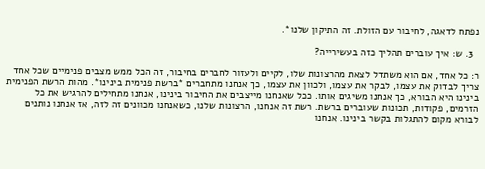נפתח לדאגה, לחיבור עם הזולת. זה התיקון שלנו*.

  3. ש: איך עוברים תהליך כזה בעשירייה?

ר: כל אחד, אם הוא משתדל לצאת מהרצונות שלו, לקיים ולעזור לחברים בחיבור, זה הכל ממש מצבים פנימיים שכל אחד צריך לבדוק את עצמו, לבקר את עצמו, ולכוון את עצמו, כך אנחנו מתחברים *ברשת פנימית בינינו*. מהות הרשת הפנימית בינינו היא הבורא, כך אנחנו משיגים אותו. ככל שאנחנו מייצבים את החיבור בינינו, אנחנו מתחילים להרגיש את כל הזרמים, פקודות, תכונות שעוברים ברשת. רשת זה אנחנו, הרצונות שלנו, כשאנחנו מכוונים זה לזה, אז אנחנו נותנים לבורא מקום להתגלות בקשר בינינו. אנחנו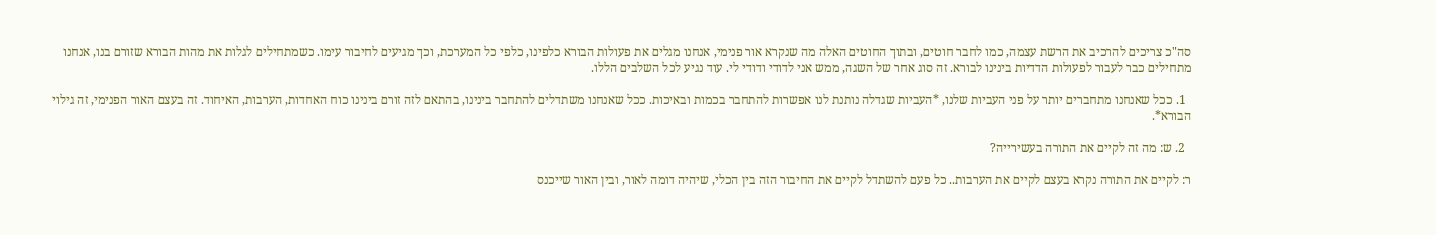סה"כ צריכים להרכיב את הרשת עצמה, כמו לחבר חוטים, ובתוך החוטים האלה מה שנקרא אור פנימי, אנחנו מגלים את פעולות הבורא כלפינו, כלפי כל המערכת, וכך מגיעים לחיבור עימו. כשמתחילים לגלות את מהות הבורא שזורם בנו, אנחנו מתחילים כבר לעבור לפעולות הדדיות בינינו לבורא. זה סוג אחר של השגה, ממש אני לדודי ודודי לי. עוד נגיע לכל השלבים הללו.

  1. ככל שאנחנו מתחברים יותר על פני העביות שלנו, *העביות שגדלה נותנת לנו אפשרות להתחבר בכמות ובאיכות. ככל שאנחנו משתדלים להתחבר בינינו, בהתאם לזה זורם בינינו כוח האחדות, הערבות, האיחוד. זה בעצם האור הפנימי, זה גילוי הבורא*.

  2. ש: מה זה לקיים את התורה בעשירייה?

ר: לקיים את התורה נקרא בעצם לקיים את הערבות.. כל פעם להשתדל לקיים את החיבור הזה בין הכלי, שיהיה דומה לאור, ובין האור שייכנס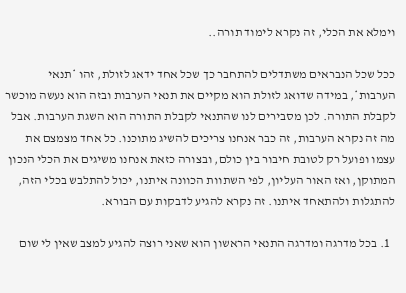וימלא את הכלי, זה נקרא לימוד תורה..

ככל שכל הנבראים משתדלים להתחבר כך שכל אחד ידאג לזולת, זהו *תנאי הערבות*, במידה שדואג לזולת הוא מקיים את תנאי הערבות ובזה הוא נעשה מוכשר לקבלת התורה. לכן מסבירים לנו שהתנאי לקבלת התורה הוא השגת הערבות. אבל מה זה נקרא הערבות, זה כבר אנחנו צריכים להשיג מתוכנו. כל אחד מצמצם את עצמו ופועל רק לטובת חיבור בין כולם, ובצורה כזאת אנחנו משיגים את הכלי הנכון המתוקן, ואז האור העליון, לפי השתוות הכוונה איתנו, יכול להתלבש בכלי הזה, להתגלות ולהתאחד איתנו. זה נקרא להגיע לדבקות עם הבורא.

  1. בכל מדרגה ומדרגה התנאי הראשון הוא שאני רוצה להגיע למצב שאין לי שום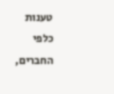טענות כלפי החברים,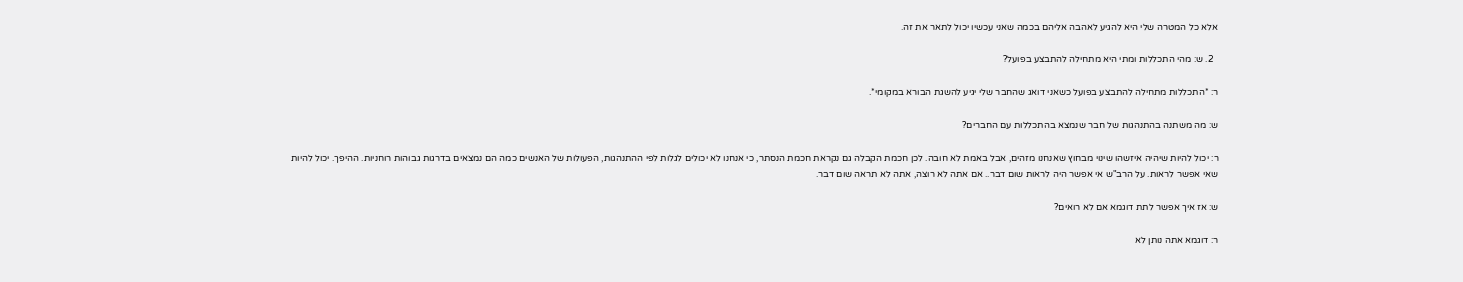אלא כל המטרה שלי היא להגיע לאהבה אליהם בכמה שאני עכשיו יכול לתאר את זה.

  2. ש: מהי התכללות ומתי היא מתחילה להתבצע בפועל?

ר: *התכללות מתחילה להתבצע בפועל כשאני דואג שהחבר שלי יגיע להשגת הבורא במקומי*.

ש: מה משתנה בהתנהגות של חבר שנמצא בהתכללות עם החברים?

ר: יכול להיות שיהיה איזשהו שינוי מבחוץ שאנחנו מזהים, אבל באמת לא חובה. לכן חכמת הקבלה גם נקראת חכמת הנסתר, כי אנחנו לא יכולים לגלות לפי ההתנהגות, הפעולות של האנשים כמה הם נמצאים בדרגות גבוהות רוחניות. ההיפך. יכול להיות שאי אפשר לראות. על הרב"ש אי אפשר היה לראות שום דבר.. אם אתה לא רוצה, אתה לא תראה שום דבר.

ש: אז איך אפשר לתת דוגמא אם לא רואים?

ר: דוגמא אתה נותן לא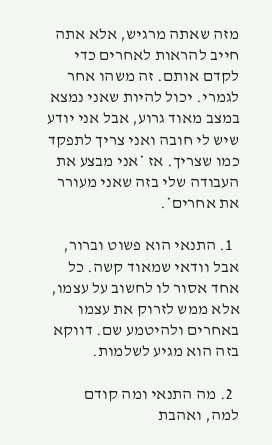מזה שאתה מרגיש, אלא אתה חייב להראות לאחרים כדי לקדם אותם. זה משהו אחר לגמרי. יכול להיות שאני נמצא במצב מאוד גרוע, אבל אני יודע שיש לי חובה ואני צריך לתפקד כמו שצריך. אז *אני מבצע את העבודה שלי בזה שאני מעורר את אחרים*.

  1. התנאי הוא פשוט וברור, אבל וודאי שמאוד קשה. כל אחד אסור לו לחשוב על עצמו, אלא ממש לזרוק את עצמו באחרים ולהיטמע שם. דווקא בזה הוא מגיע לשלמות.

  2. מה התנאי ומה קודם למה, ואהבת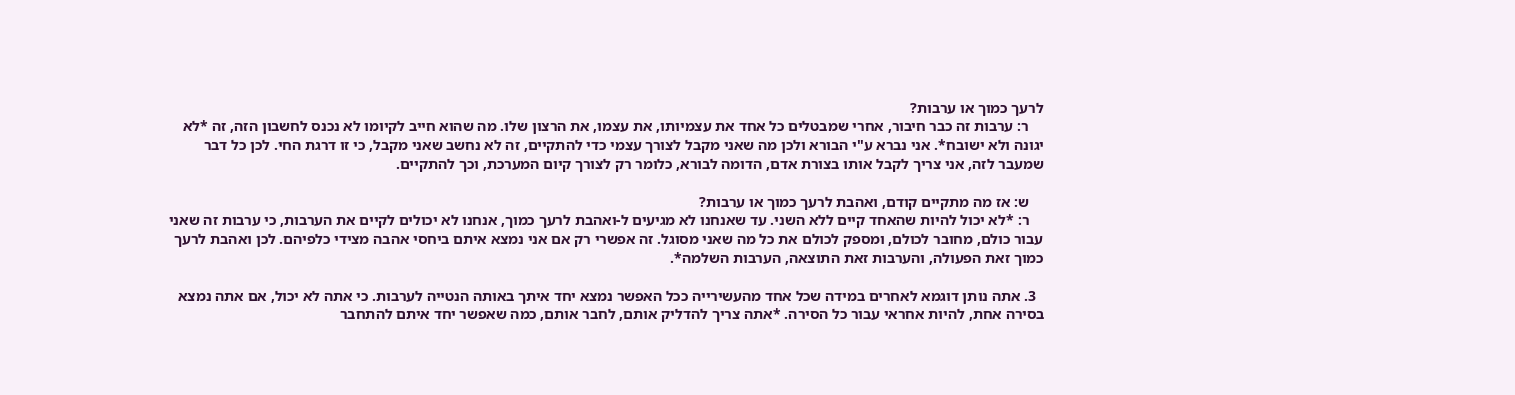לרעך כמוך או ערבות?
    ר: ערבות זה כבר חיבור, אחרי שמבטלים כל אחד את עצמיותו, את עצמו, את הרצון שלו. מה שהוא חייב לקיומו לא נכנס לחשבון הזה, זה *לא יגונה ולא ישובח*. אני נברא ע"י הבורא ולכן מה שאני מקבל לצורך עצמי כדי להתקיים, זה לא נחשב שאני מקבל, כי זו דרגת החי. לכן כל דבר שמעבר לזה, אני צריך לקבל אותו בצורת אדם, הדומה לבורא, כלומר רק לצורך קיום המערכת, וכך להתקיים.

    ש: אז מה מתקיים קודם, ואהבת לרעך כמוך או ערבות?
    ר: *לא יכול להיות שהאחד קיים ללא השני. עד שאנחנו לא מגיעים ל-ואהבת לרעך כמוך, אנחנו לא יכולים לקיים את הערבות, כי ערבות זה שאני עבור כולם, מחובר לכולם, ומספק לכולם את כל מה שאני מסוגל. זה אפשרי רק אם אני נמצא איתם ביחסי אהבה מצידי כלפיהם. לכן ואהבת לרעך כמוך זאת הפעולה, והערבות זאת התוצאה, הערבות השלמה*.

  3. אתה נותן דוגמא לאחרים במידה שכל אחד מהעשירייה ככל האפשר נמצא יחד איתך באותה הנטייה לערבות. כי אתה לא יכול, אם אתה נמצא בסירה אחת, להיות אחראי עבור כל הסירה. *אתה צריך להדליק אותם, לחבר אותם, כמה שאפשר יחד איתם להתחבר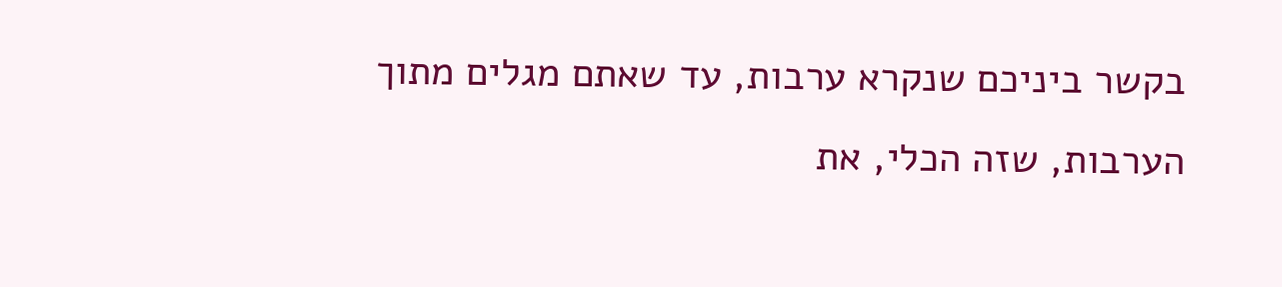בקשר ביניכם שנקרא ערבות, עד שאתם מגלים מתוך הערבות, שזה הכלי, את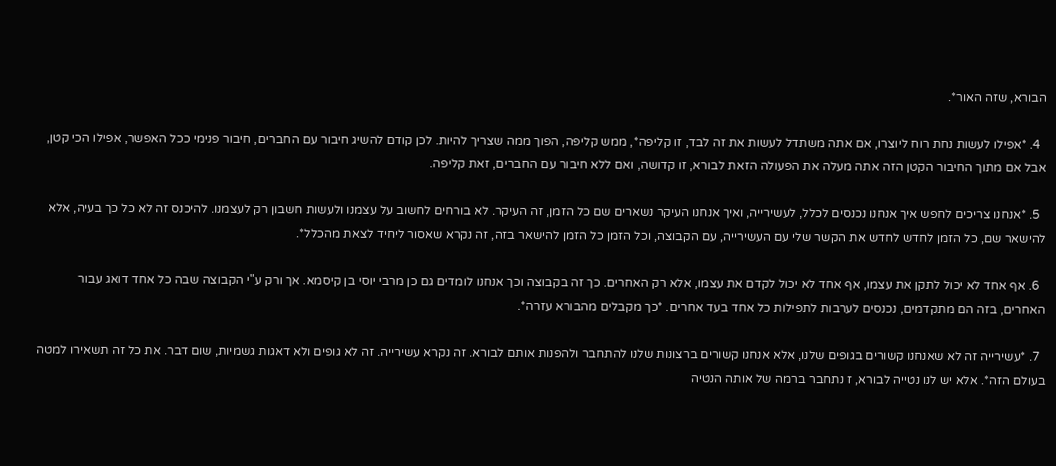הבורא, שזה האור*.

  4. *אפילו לעשות נחת רוח ליוצרו, אם אתה משתדל לעשות את זה לבד, זו קליפה*, ממש קליפה, הפוך ממה שצריך להיות. לכן קודם להשיג חיבור עם החברים, חיבור פנימי ככל האפשר, אפילו הכי קטן, אבל אם מתוך החיבור הקטן הזה אתה מעלה את הפעולה הזאת לבורא, זו קדושה, ואם ללא חיבור עם החברים, זאת קליפה.

  5. *אנחנו צריכים לחפש איך אנחנו נכנסים לכלל, לעשירייה, ואיך אנחנו העיקר נשארים שם כל הזמן, זה העיקר. לא בורחים לחשוב על עצמנו ולעשות חשבון רק לעצמנו. להיכנס זה לא כל כך בעיה, אלא להישאר שם, כל הזמן לחדש לחדש את הקשר שלי עם העשירייה, עם הקבוצה, וכל הזמן כל הזמן להישאר בזה, זה נקרא שאסור ליחיד לצאת מהכלל*.

  6. אף אחד לא יכול לתקן את עצמו, אף אחד לא יכול לקדם את עצמו, אלא רק האחרים. כך זה בקבוצה וכך אנחנו לומדים גם כן מרבי יוסי בן קיסמא. אך ורק ע"י הקבוצה שבה כל אחד דואג עבור האחרים, בזה הם מתקדמים, נכנסים לערבות לתפילות כל אחד בעד אחרים. *כך מקבלים מהבורא עזרה*.

  7. *עשירייה זה לא שאנחנו קשורים בגופים שלנו, אלא אנחנו קשורים ברצונות שלנו להתחבר ולהפנות אותם לבורא. זה נקרא עשירייה. זה לא גופים ולא דאגות גשמיות, שום דבר. את כל זה תשאירו למטה בעולם הזה*. אלא יש לנו נטייה לבורא, ז נתחבר ברמה של אותה הנטיה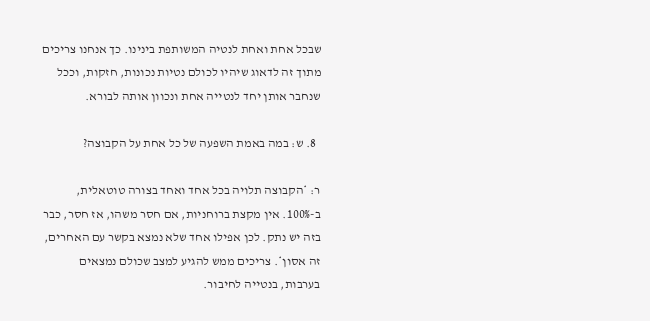שבכל אחת ואחת לנטיה המשותפת בינינו. כך אנחנו צריכים מתוך זה לדאוג שיהיו לכולם נטיות נכונות, חזקות, וככל שנחבר אותן יחד לנטייה אחת ונכוון אותה לבורא.

  8. ש: במה באמת השפעה של כל אחת על הקבוצה?

ר: *הקבוצה תלויה בכל אחד ואחד בצורה טוטאלית, ב-100%. אין מקצת ברוחניות, אם חסר משהו, אז חסר, כבר בזה יש נתק. לכן אפילו אחד שלא נמצא בקשר עם האחרים, זה אסון*. צריכים ממש להגיע למצב שכולם נמצאים בערבות, בנטייה לחיבור.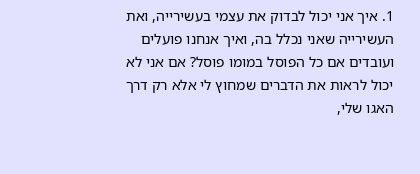1. איך אני יכול לבדוק את עצמי בעשירייה, ואת העשירייה שאני נכלל בה, ואיך אנחנו פועלים ועובדים אם כל הפוסל במומו פוסל? אם אני לא יכול לראות את הדברים שמחוץ לי אלא רק דרך האגו שלי,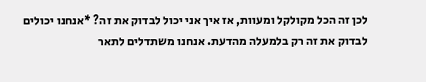לכן זה הכל מקולקל ומעוות, אז איך אני יכול לבדוק את זה? *אנחנו יכולים לבדוק את זה רק בלמעלה מהדעת. אנחנו משתדלים לתאר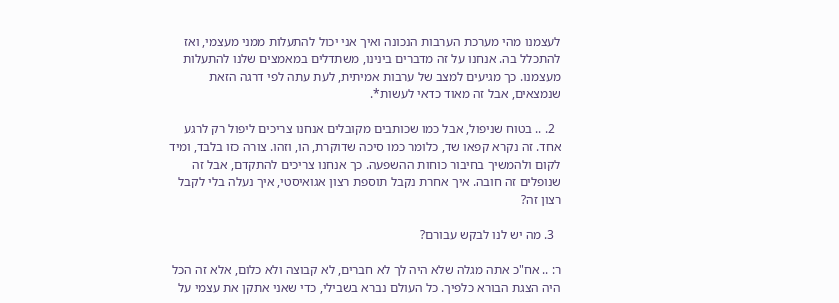לעצמנו מהי מערכת הערבות הנכונה ואיך אני יכול להתעלות ממני מעצמי, ואז להתכלל בה. אנחנו על זה מדברים בינינו, משתדלים במאמצים שלנו להתעלות מעצמנו. כך מגיעים למצב של ערבות אמיתית, לעת עתה לפי דרגה הזאת שנמצאים, אבל זה מאוד כדאי לעשות*.

  2. .. בטוח שניפול, אבל כמו שכותבים מקובלים אנחנו צריכים ליפול רק לרגע אחד. זה נקרא קפאו שד, כלומר כמו סיכה שדוקרת, הו, וזהו. צורה כזו בלבד, ומיד לקום ולהמשיך בחיבור כוחות ההשפעה. כך אנחנו צריכים להתקדם, אבל זה שנופלים זה חובה. איך אחרת נקבל תוספת רצון אגואיסטי, איך נעלה בלי לקבל רצון זה?

  3. מה יש לנו לבקש עבורם?

ר: .. אח"כ אתה מגלה שלא היה לך לא חברים, לא קבוצה ולא כלום, אלא זה הכל היה הצגת הבורא כלפיך. כל העולם נברא בשבילי, כדי שאני אתקן את עצמי על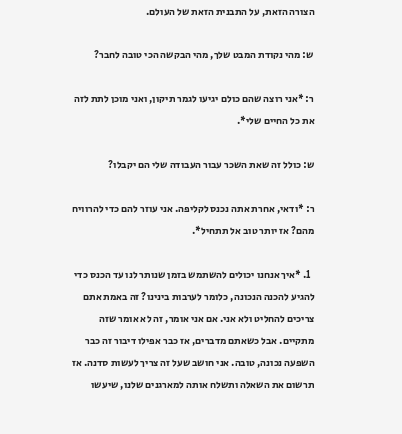הצורה הזאת, על התבנית הזאת של העולם.

ש: מהי נקודת המבט שלך, מהי הבקשה הכי טובה לחבר?

ר: *אני רוצה שהם כולם יגיעו לגמר תיקון, ואני מוכן לתת לזה את כל החיים שלי*.

ש: כולל זה שאת השכר עבור העבודה שלי הם יקבלו?

ר: *ודאי, אחרת אתה נכנס לקליפה. אני עוזר להם כדי להרוויח מהם? אז יותר טוב אל תתחיל*.

  1. *איך אנחנו יכולים להשתמש בזמן שנותר לנו עד הכנס כדי להגיע להכנה הנכונה, כלומר לערבות בינינו? זה באמת אתם צריכים להחליט ולא אני. אם אני אומר, זה לא אומר שזה מתקיים. אבל כשאתם מדברים, אז כבר אפילו דיבור זה כבר השפעה נכונה, טובה. אני חושב שעל זה צריך לעשות סדנה. אז תרשום את השאלה ותשלח אותה למארגנים שלנו, שיעשו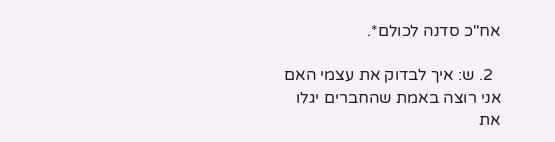אח"כ סדנה לכולם*.

  2. ש: איך לבדוק את עצמי האם אני רוצה באמת שהחברים יגלו את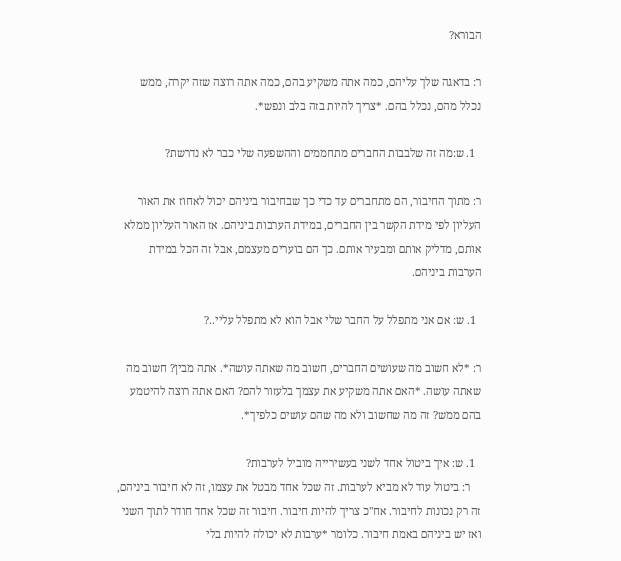הבורא?

ר: בדאגה שלך עליהם, כמה אתה משקיע בהם, כמה אתה רוצה שזה יקרה, ממש נכלל מהם, נכלל בהם. *צריך להיות בזה בלב ונפש*.

  1. ש:מה זה שלבבות החברים מתחממים וההשפעה שלי כבר לא נדרשת?

ר: מתוך החיבור, הם מתחברים עד כדי כך שבחיבור ביניהם יכול לאחוז את האור העליון לפי מידת הקשר בין החברים, במידת הערבות ביניהם. אז האור העליון ממלא אותם, מדליק אותם ומבעיר אותם. כך הם בוערים מעצמם, אבל זה הכל במידת הערבות ביניהם.

  1. ש: אם אני מתפלל על החבר שלי אבל הוא לא מתפלל עליי..?

ר: *לא חשוב מה שעושים החברים, חשוב מה שאתה עושה*. אתה מבין? חשוב מה שאתה עושה. *האם אתה משקיע את עצמך בלעזור להם? האם אתה רוצה להיטמע בהם ממש? זה מה שחשוב ולא מה שהם עושים כלפיך*.

  1. ש: איך ביטול אחד לשני בעשירייה מוביל לערבות?
    ר: ביטול עוד לא מביא לערבות. זה שכל אחד מבטל את עצמו, זה לא חיבור ביניהם, זה רק נכונות לחיבור. אח"כ צריך להיות חיבור. חיבור זה שכל אחד חודר לתוך השני ואז יש ביניהם באמת חיבור. כלומר *ערבות לא יכולה להיות בלי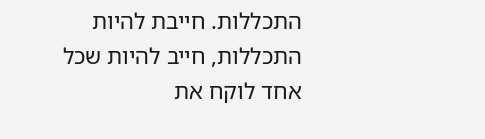התכללות. חייבת להיות התכללות, חייב להיות שכל אחד לוקח את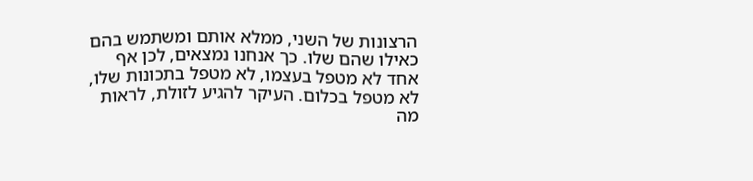הרצונות של השני, ממלא אותם ומשתמש בהם כאילו שהם שלו. כך אנחנו נמצאים, לכן אף אחד לא מטפל בעצמו, לא מטפל בתכונות שלו, לא מטפל בכלום. העיקר להגיע לזולת, לראות מה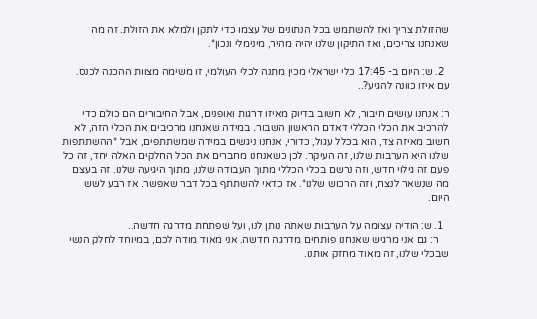שהזולת צריך ואז להשתמש בכל הנתונים של עצמו כדי לתקן ולמלא את הזולת. זה מה שאנחנו צריכים, ואז התיקון שלנו יהיה מהיר, מינימלי ונכון*.

  2. ש: היום ב- 17:45 כלי ישראלי מכין מתנה לכלי העולמי, זו משימה מצוות ההכנה לכנס. עם איזו כוונה להגיע?..

ר: אנחנו עושים חיבור, לא חשוב בדיוק מאיזו דרגות ואופנים, אבל החיבורים הם כולם כדי להרכיב את הכלי הכללי דאדם הראשון השבור. במידה שאנחנו מרכיבים את הכלי הזה, לא חשוב מאיזה צד, הוא בכלל עגול, כדורי, אנחנו ניגשים במידה שמשתתפים, אבל *ההשתתפות שלנו היא הערבות שלנו, זה העיקר. לכן כשאנחנו מחברים את הכל החלקים האלה יחד, זה כל פעם זה גילוי חדש, וזה נרשם בכלי הכללי מתוך העבודה שלנו, מתוך היגיעה שלנו. זה בעצם מה שנשאר לנצח, וזה הרכוש שלנו*. אז כדאי להשתתף בכל דבר שאפשר. אז רבע לשש היום.

  1. ש: הודיה עצומה על הערבות שאתה נותן לנו, ועל שפתחת מדרגה חדשה..
    ר: גם אני מרגיש שאנחנו פותחים מדרגה חדשה. אני מאוד מודה לכם, במיוחד לחלק הנשי שבכלי שלנו, זה מאוד מחזק אותנו.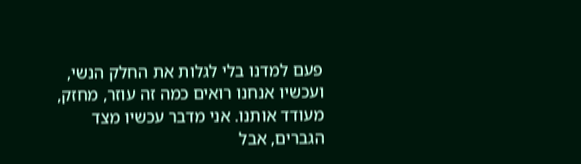פעם למדנו בלי לגלות את החלק הנשי, ועכשיו אנחנו רואים כמה זה עוזר, מחזק, מעודד אותנו. אני מדבר עכשיו מצד הגברים, אבל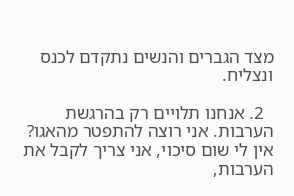מצד הגברים והנשים נתקדם לכנס ונצליח.

  2. אנחנו תלויים רק בהרגשת הערבות. אני רוצה להתפטר מהאגו? אין לי שום סיכוי, אני צריך לקבל את הערבות,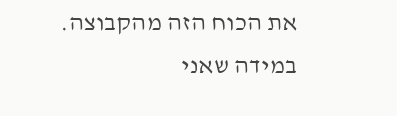את הכוח הזה מהקבוצה. במידה שאני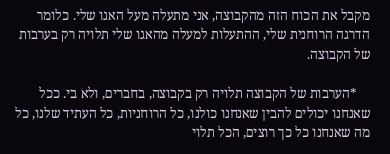מקבל את הכוח הזה מהקבוצה, אני מתעלה מעל האגו שלי. כלומר הדרגה הרוחנית שלי, ההתעלות למעלה מהאגו שלי תלויה רק בערבות של הקבוצה.

    *הערבות של הקבוצה תלויה רק בקבוצה, בחברים, ולא בי. ככל שאנחנו יכולים להבין שאנחנו כולנו, כל הרוחניות, כל העתיד שלנו, כל מה שאנחנו כל כך רוצים, הכל תלוי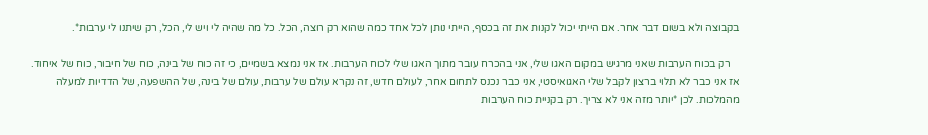בקבוצה ולא בשום דבר אחר. אם הייתי יכול לקנות את זה בכסף, הייתי נותן לכל אחד כמה שהוא רק רוצה, הכל. כל מה שהיה לי ויש לי, הכל, רק שיתנו לי ערבות*.

    רק בכוח הערבות שאני מרגיש במקום האגו שלי, אני בהכרח עובר מתוך האגו שלי לכוח הערבות. אז אני נמצא בשמיים, כי זה כוח של בינה, כוח של חיבור, כוח של איחוד. אז אני כבר לא תלוי ברצון לקבל שלי האגואיסטי, אני כבר נכנס לתחום אחר, לעולם חדש, זה נקרא עולם של ערבות, עולם של בינה, של ההשפעה, של הדדיות למעלה מהמלכות. לכן *יותר מזה אני לא צריך. רק בקניית כוח הערבות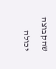שהקבוצה יכולה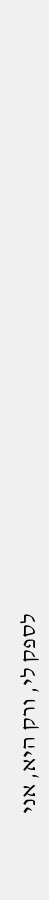לספק לי, ורק היא, אני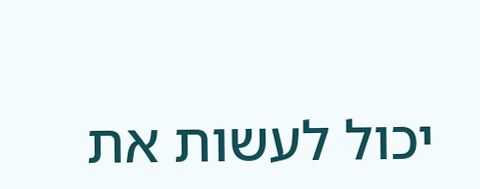יכול לעשות את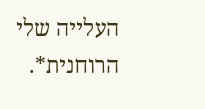העלייה שלי הרוחנית*.